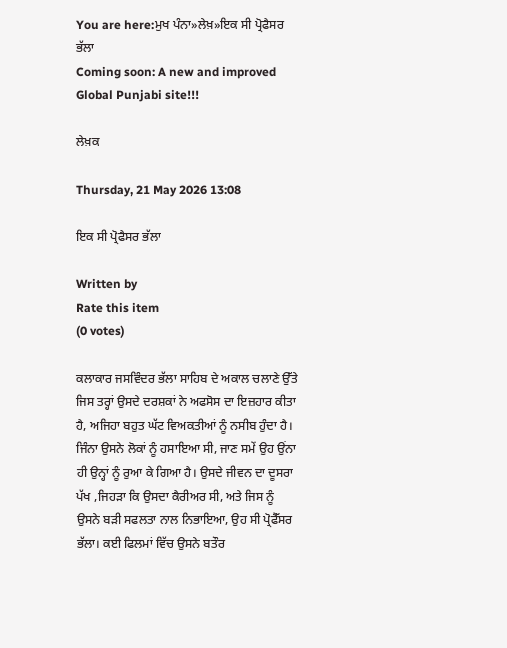You are here:ਮੁਖ ਪੰਨਾ»ਲੇਖ਼»ਇਕ ਸੀ ਪ੍ਰੋਫੈਸਰ ਭੱਲਾ
Coming soon: A new and improved Global Punjabi site!!!

ਲੇਖ਼ਕ

Thursday, 21 May 2026 13:08

ਇਕ ਸੀ ਪ੍ਰੋਫੈਸਰ ਭੱਲਾ

Written by
Rate this item
(0 votes)

ਕਲਾਕਾਰ ਜਸਵਿੰਦਰ ਭੱਲਾ ਸਾਹਿਬ ਦੇ ਅਕਾਲ ਚਲਾਣੇ ਉੱਤੇ ਜਿਸ ਤਰ੍ਹਾਂ ਉਸਦੇ ਦਰਸ਼ਕਾਂ ਨੇ ਅਫਸੋਸ ਦਾ ਇਜ਼ਹਾਰ ਕੀਤਾ ਹੈ, ਅਜਿਹਾ ਬਹੁਤ ਘੱਟ ਵਿਅਕਤੀਆਂ ਨੂੰ ਨਸੀਬ ਹੁੰਦਾ ਹੈ। ਜਿੰਨਾ ਉਸਨੇ ਲੋਕਾਂ ਨੂੰ ਹਸਾਇਆ ਸੀ, ਜਾਣ ਸਮੇਂ ਉਹ ਉਂਨਾ ਹੀ ਉਨ੍ਹਾਂ ਨੂੰ ਰੁਆ ਕੇ ਗਿਆ ਹੈ। ਉਸਦੇ ਜੀਵਨ ਦਾ ਦੂਸਰਾ ਪੱਖ ,ਜਿਹੜਾ ਕਿ ਉਸਦਾ ਕੈਰੀਅਰ ਸੀ, ਅਤੇ ਜਿਸ ਨੂੰ ਉਸਨੇ ਬੜੀ ਸਫਲਤਾ ਨਾਲ ਨਿਭਾਇਆ, ਉਹ ਸੀ ਪ੍ਰੋਫੈੱਸਰ ਭੱਲਾ। ਕਈ ਫਿਲਮਾਂ ਵਿੱਚ ਉਸਨੇ ਬਤੌਰ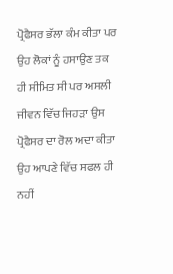ਪ੍ਰੋਫੈਸਰ ਭੱਲਾ ਕੰਮ ਕੀਤਾ ਪਰ ਉਹ ਲੋਕਾਂ ਨੂੰ ਹਸਾਉਣ ਤਕ ਹੀ ਸੀਮਿਤ ਸੀ ਪਰ ਅਸਲੀ ਜੀਵਨ ਵਿੱਚ ਜਿਹੜਾ ਉਸ ਪ੍ਰੋਫੈਸਰ ਦਾ ਰੋਲ ਅਦਾ ਕੀਤਾ ਉਹ ਆਪਣੇ ਵਿੱਚ ਸਫਲ ਹੀ ਨਹੀਂ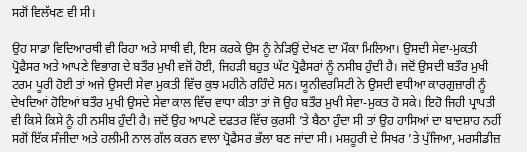ਸਗੋਂ ਵਿਲੱਖਣ ਵੀ ਸੀ।

ਉਹ ਸਾਡਾ ਵਿਦਿਆਰਥੀ ਵੀ ਰਿਹਾ ਅਤੇ ਸਾਥੀ ਵੀ, ਇਸ ਕਰਕੇ ਉਸ ਨੂੰ ਨੇੜਿਉਂ ਦੇਖਣ ਦਾ ਮੌਕਾ ਮਿਲਿਆ। ਉਸਦੀ ਸੇਵਾ-ਮੁਕਤੀ ਪ੍ਰੋਫੈਸਰ ਅਤੇ ਆਪਣੇ ਵਿਭਾਗ ਦੇ ਬਤੌਰ ਮੁਖੀ ਵਜੋਂ ਹੋਈ, ਜਿਹੜੀ ਬਹੁਤ ਘੱਟ ਪ੍ਰੋਫੈਸਰਾਂ ਨੂੰ ਨਸੀਬ ਹੁੰਦੀ ਹੈ। ਜਦੋਂ ਉਸਦੀ ਬਤੌਰ ਮੁਖੀ ਟਰਮ ਪੂਰੀ ਹੋਈ ਤਾਂ ਅਜੇ ਉਸਦੀ ਸੇਵਾ ਮੁਕਤੀ ਵਿੱਚ ਕੁਝ ਮਹੀਨੇ ਰਹਿੰਦੇ ਸਨ। ਯੂਨੀਵਰਸਿਟੀ ਨੇ ਉਸਦੀ ਵਧੀਆ ਕਾਰਗੁਜ਼ਾਰੀ ਨੂੰ ਦੇਖਦਿਆਂ ਹੋਇਆਂ ਬਤੌਰ ਮੁਖੀ ਉਸਦੇ ਸੇਵਾ ਕਾਲ ਵਿੱਚ ਵਾਧਾ ਕੀਤਾ ਤਾਂ ਜੋ ਉਹ ਬਤੌਰ ਮੁਖੀ ਸੇਵਾ-ਮੁਕਤ ਹੋ ਸਕੇ। ਇਹੋ ਜਿਹੀ ਪ੍ਰਾਪਤੀ ਵੀ ਕਿਸੇ ਕਿਸੇ ਨੂੰ ਹੀ ਨਸੀਬ ਹੁੰਦੀ ਹੈ। ਜਦੋਂ ਉਹ ਆਪਣੇ ਦਫਤਰ ਵਿੱਚ ਕੁਰਸੀ ’ਤੇ ਬੈਠਾ ਹੁੰਦਾ ਸੀ ਤਾਂ ਉਹ ਹਾਸਿਆਂ ਦਾ ਬਾਦਸ਼ਾਹ ਨਹੀਂ ਸਗੋਂ ਇੱਕ ਸੰਜੀਦਾ ਅਤੇ ਹਲੀਮੀ ਨਾਲ ਗੱਲ ਕਰਨ ਵਾਲਾ ਪ੍ਰੋਫੈਸਰ ਭੱਲਾ ਬਣ ਜਾਂਦਾ ਸੀ। ਮਸ਼ਹੂਰੀ ਦੇ ਸਿਖਰ ’ਤੇ ਪੁੱਜਿਆ, ਮਰਸੀਡੀਜ਼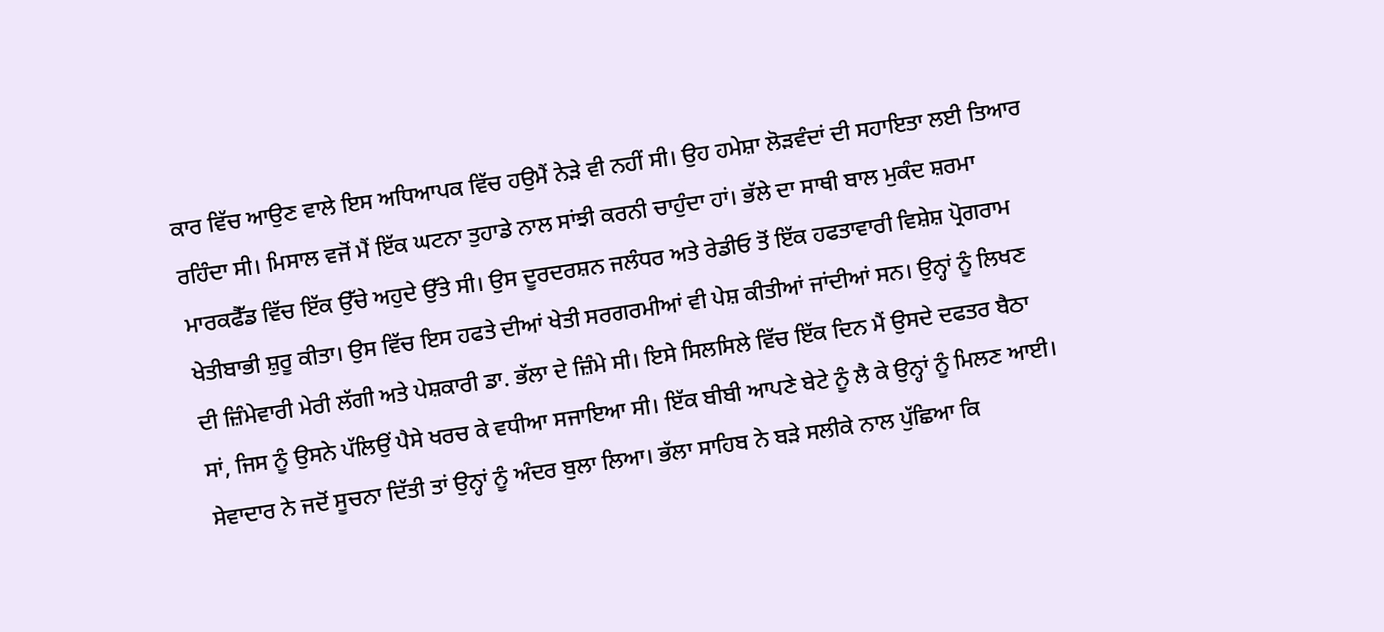ਕਾਰ ਵਿੱਚ ਆਉਣ ਵਾਲੇ ਇਸ ਅਧਿਆਪਕ ਵਿੱਚ ਹਉਮੈਂ ਨੇੜੇ ਵੀ ਨਹੀਂ ਸੀ। ਉਹ ਹਮੇਸ਼ਾ ਲੋੜਵੰਦਾਂ ਦੀ ਸਹਾਇਤਾ ਲਈ ਤਿਆਰ ਰਹਿੰਦਾ ਸੀ। ਮਿਸਾਲ ਵਜੋਂ ਮੈਂ ਇੱਕ ਘਟਨਾ ਤੁਹਾਡੇ ਨਾਲ ਸਾਂਝੀ ਕਰਨੀ ਚਾਹੁੰਦਾ ਹਾਂ। ਭੱਲੇ ਦਾ ਸਾਥੀ ਬਾਲ ਮੁਕੰਦ ਸ਼ਰਮਾ ਮਾਰਕਫੈੱਡ ਵਿੱਚ ਇੱਕ ਉੱਚੇ ਅਹੁਦੇ ਉੱਤੇ ਸੀ। ਉਸ ਦੂਰਦਰਸ਼ਨ ਜਲੰਧਰ ਅਤੇ ਰੇਡੀਓ ਤੋਂ ਇੱਕ ਹਫਤਾਵਾਰੀ ਵਿਸ਼ੇਸ਼ ਪ੍ਰੋਗਰਾਮ ਖੇਤੀਬਾਭੀ ਸ਼ੁਰੂ ਕੀਤਾ। ਉਸ ਵਿੱਚ ਇਸ ਹਫਤੇ ਦੀਆਂ ਖੇਤੀ ਸਰਗਰਮੀਆਂ ਵੀ ਪੇਸ਼ ਕੀਤੀਆਂ ਜਾਂਦੀਆਂ ਸਨ। ਉਨ੍ਹਾਂ ਨੂੰ ਲਿਖਣ ਦੀ ਜ਼ਿੰਮੇਵਾਰੀ ਮੇਰੀ ਲੱਗੀ ਅਤੇ ਪੇਸ਼ਕਾਰੀ ਡਾ. ਭੱਲਾ ਦੇ ਜ਼ਿੰਮੇ ਸੀ। ਇਸੇ ਸਿਲਸਿਲੇ ਵਿੱਚ ਇੱਕ ਦਿਨ ਮੈਂ ਉਸਦੇ ਦਫਤਰ ਬੈਠਾ ਸਾਂ, ਜਿਸ ਨੂੰ ਉਸਨੇ ਪੱਲਿਉਂ ਪੈਸੇ ਖਰਚ ਕੇ ਵਧੀਆ ਸਜਾਇਆ ਸੀ। ਇੱਕ ਬੀਬੀ ਆਪਣੇ ਬੇਟੇ ਨੂੰ ਲੈ ਕੇ ਉਨ੍ਹਾਂ ਨੂੰ ਮਿਲਣ ਆਈ। ਸੇਵਾਦਾਰ ਨੇ ਜਦੋਂ ਸੂਚਨਾ ਦਿੱਤੀ ਤਾਂ ਉਨ੍ਹਾਂ ਨੂੰ ਅੰਦਰ ਬੁਲਾ ਲਿਆ। ਭੱਲਾ ਸਾਹਿਬ ਨੇ ਬੜੇ ਸਲੀਕੇ ਨਾਲ ਪੁੱਛਿਆ ਕਿ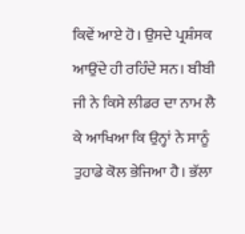ਕਿਵੇਂ ਆਏ ਹੋ। ਉਸਦੇ ਪ੍ਰਸ਼ੰਸਕ ਆਉਂਦੇ ਹੀ ਰਹਿੰਦੇ ਸਨ। ਬੀਬੀ ਜੀ ਨੇ ਕਿਸੇ ਲੀਡਰ ਦਾ ਨਾਮ ਲੈ ਕੇ ਆਖਿਆ ਕਿ ਉਨ੍ਹਾਂ ਨੇ ਸਾਨੂੰ ਤੁਹਾਡੇ ਕੋਲ ਭੇਜਿਆ ਹੈ। ਭੱਲਾ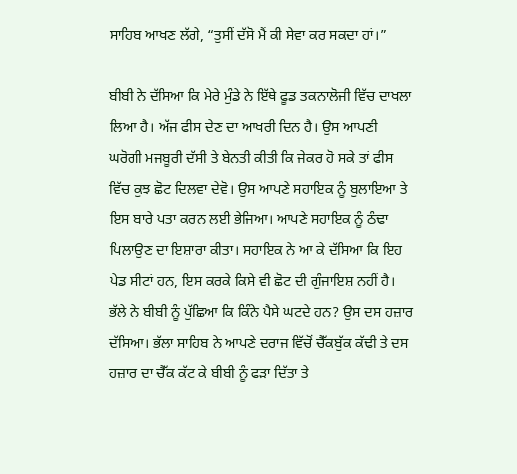ਸਾਹਿਬ ਆਖਣ ਲੱਗੇ, “ਤੁਸੀਂ ਦੱਸੋ ਮੈਂ ਕੀ ਸੇਵਾ ਕਰ ਸਕਦਾ ਹਾਂ।”

ਬੀਬੀ ਨੇ ਦੱਸਿਆ ਕਿ ਮੇਰੇ ਮੁੰਡੇ ਨੇ ਇੱਥੇ ਫੂਡ ਤਕਨਾਲੋਜੀ ਵਿੱਚ ਦਾਖਲਾ ਲਿਆ ਹੈ। ਅੱਜ ਫੀਸ ਦੇਣ ਦਾ ਆਖਰੀ ਦਿਨ ਹੈ। ਉਸ ਆਪਣੀ ਘਰੋਗੀ ਮਜਬੂਰੀ ਦੱਸੀ ਤੇ ਬੇਨਤੀ ਕੀਤੀ ਕਿ ਜੇਕਰ ਹੋ ਸਕੇ ਤਾਂ ਫੀਸ ਵਿੱਚ ਕੁਝ ਛੋਟ ਦਿਲਵਾ ਦੇਵੋ। ਉਸ ਆਪਣੇ ਸਹਾਇਕ ਨੂੰ ਬੁਲਾਇਆ ਤੇ ਇਸ ਬਾਰੇ ਪਤਾ ਕਰਨ ਲਈ ਭੇਜਿਆ। ਆਪਣੇ ਸਹਾਇਕ ਨੂੰ ਠੰਢਾ ਪਿਲਾਉਣ ਦਾ ਇਸ਼ਾਰਾ ਕੀਤਾ। ਸਹਾਇਕ ਨੇ ਆ ਕੇ ਦੱਸਿਆ ਕਿ ਇਹ ਪੇਡ ਸੀਟਾਂ ਹਨ, ਇਸ ਕਰਕੇ ਕਿਸੇ ਵੀ ਛੋਟ ਦੀ ਗੁੰਜਾਇਸ਼ ਨਹੀਂ ਹੈ। ਭੱਲੇ ਨੇ ਬੀਬੀ ਨੂੰ ਪੁੱਛਿਆ ਕਿ ਕਿੰਨੇ ਪੈਸੇ ਘਟਦੇ ਹਨ? ਉਸ ਦਸ ਹਜ਼ਾਰ ਦੱਸਿਆ। ਭੱਲਾ ਸਾਹਿਬ ਨੇ ਆਪਣੇ ਦਰਾਜ ਵਿੱਚੋਂ ਚੈੱਕਬੁੱਕ ਕੱਢੀ ਤੇ ਦਸ ਹਜ਼ਾਰ ਦਾ ਚੈੱਕ ਕੱਟ ਕੇ ਬੀਬੀ ਨੂੰ ਫੜਾ ਦਿੱਤਾ ਤੇ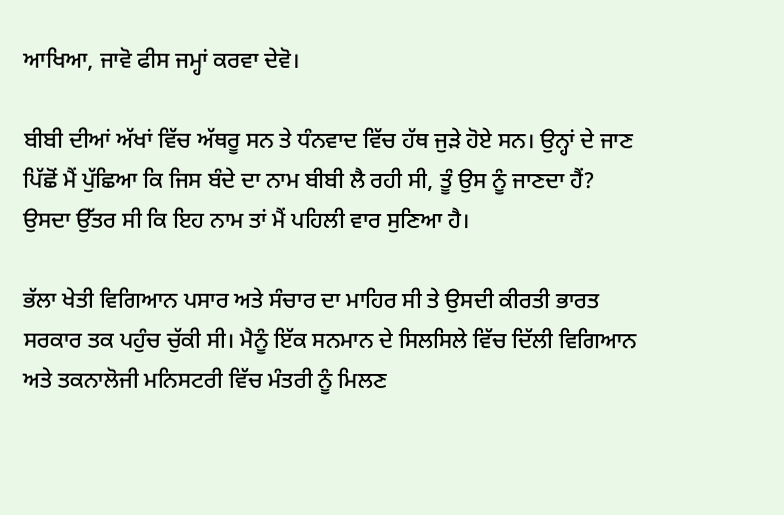ਆਖਿਆ, ਜਾਵੋ ਫੀਸ ਜਮ੍ਹਾਂ ਕਰਵਾ ਦੇਵੋ।

ਬੀਬੀ ਦੀਆਂ ਅੱਖਾਂ ਵਿੱਚ ਅੱਥਰੂ ਸਨ ਤੇ ਧੰਨਵਾਦ ਵਿੱਚ ਹੱਥ ਜੁੜੇ ਹੋਏ ਸਨ। ਉਨ੍ਹਾਂ ਦੇ ਜਾਣ ਪਿੱਛੋਂ ਮੈਂ ਪੁੱਛਿਆ ਕਿ ਜਿਸ ਬੰਦੇ ਦਾ ਨਾਮ ਬੀਬੀ ਲੈ ਰਹੀ ਸੀ, ਤੂੰ ਉਸ ਨੂੰ ਜਾਣਦਾ ਹੈਂ? ਉਸਦਾ ਉੱਤਰ ਸੀ ਕਿ ਇਹ ਨਾਮ ਤਾਂ ਮੈਂ ਪਹਿਲੀ ਵਾਰ ਸੁਣਿਆ ਹੈ।

ਭੱਲਾ ਖੇਤੀ ਵਿਗਿਆਨ ਪਸਾਰ ਅਤੇ ਸੰਚਾਰ ਦਾ ਮਾਹਿਰ ਸੀ ਤੇ ਉਸਦੀ ਕੀਰਤੀ ਭਾਰਤ ਸਰਕਾਰ ਤਕ ਪਹੁੰਚ ਚੁੱਕੀ ਸੀ। ਮੈਨੂੰ ਇੱਕ ਸਨਮਾਨ ਦੇ ਸਿਲਸਿਲੇ ਵਿੱਚ ਦਿੱਲੀ ਵਿਗਿਆਨ ਅਤੇ ਤਕਨਾਲੋਜੀ ਮਨਿਸਟਰੀ ਵਿੱਚ ਮੰਤਰੀ ਨੂੰ ਮਿਲਣ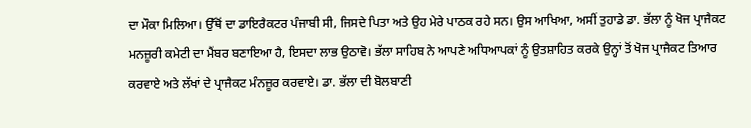ਦਾ ਮੌਕਾ ਮਿਲਿਆ। ਉੱਥੋਂ ਦਾ ਡਾਇਰੈਕਟਰ ਪੰਜਾਬੀ ਸੀ, ਜਿਸਦੇ ਪਿਤਾ ਅਤੇ ਉਹ ਮੇਰੇ ਪਾਠਕ ਰਹੇ ਸਨ। ਉਸ ਆਖਿਆ, ਅਸੀਂ ਤੁਹਾਡੇ ਡਾ. ਭੱਲਾ ਨੂੰ ਖੋਜ ਪ੍ਰਾਜੈਕਟ ਮਨਜ਼ੂਰੀ ਕਮੇਟੀ ਦਾ ਮੈਂਬਰ ਬਣਾਇਆ ਹੈ, ਇਸਦਾ ਲਾਭ ਉਠਾਵੋ। ਭੱਲਾ ਸਾਹਿਬ ਨੇ ਆਪਣੇ ਅਧਿਆਪਕਾਂ ਨੂੰ ਉਤਸ਼ਾਹਿਤ ਕਰਕੇ ਉਨ੍ਹਾਂ ਤੋਂ ਖੋਜ ਪ੍ਰਾਜੈਕਟ ਤਿਆਰ ਕਰਵਾਏ ਅਤੇ ਲੱਖਾਂ ਦੇ ਪ੍ਰਾਜੈਕਟ ਮੰਨਜ਼ੂਰ ਕਰਵਾਏ। ਡਾ. ਭੱਲਾ ਦੀ ਬੋਲਬਾਣੀ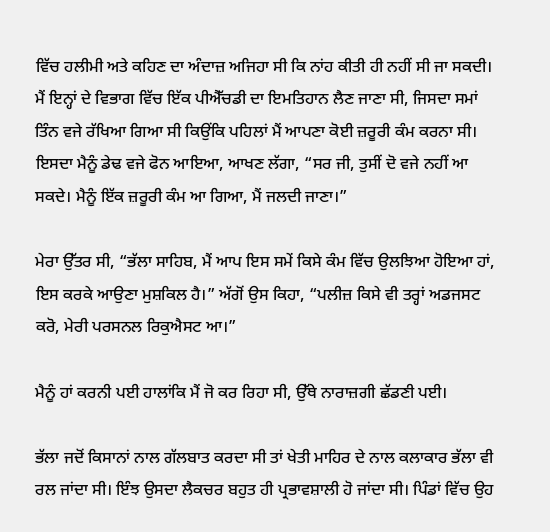ਵਿੱਚ ਹਲੀਮੀ ਅਤੇ ਕਹਿਣ ਦਾ ਅੰਦਾਜ਼ ਅਜਿਹਾ ਸੀ ਕਿ ਨਾਂਹ ਕੀਤੀ ਹੀ ਨਹੀਂ ਸੀ ਜਾ ਸਕਦੀ। ਮੈਂ ਇਨ੍ਹਾਂ ਦੇ ਵਿਭਾਗ ਵਿੱਚ ਇੱਕ ਪੀਐੱਚਡੀ ਦਾ ਇਮਤਿਹਾਨ ਲੈਣ ਜਾਣਾ ਸੀ, ਜਿਸਦਾ ਸਮਾਂ ਤਿੰਨ ਵਜੇ ਰੱਖਿਆ ਗਿਆ ਸੀ ਕਿਉਂਕਿ ਪਹਿਲਾਂ ਮੈਂ ਆਪਣਾ ਕੋਈ ਜ਼ਰੂਰੀ ਕੰਮ ਕਰਨਾ ਸੀ। ਇਸਦਾ ਮੈਨੂੰ ਡੇਢ ਵਜੇ ਫੋਨ ਆਇਆ, ਆਖਣ ਲੱਗਾ, “ਸਰ ਜੀ, ਤੁਸੀਂ ਦੋ ਵਜੇ ਨਹੀਂ ਆ ਸਕਦੇ। ਮੈਨੂੰ ਇੱਕ ਜ਼ਰੂਰੀ ਕੰਮ ਆ ਗਿਆ, ਮੈਂ ਜਲਦੀ ਜਾਣਾ।”

ਮੇਰਾ ਉੱਤਰ ਸੀ, “ਭੱਲਾ ਸਾਹਿਬ, ਮੈਂ ਆਪ ਇਸ ਸਮੇਂ ਕਿਸੇ ਕੰਮ ਵਿੱਚ ਉਲਝਿਆ ਹੋਇਆ ਹਾਂ, ਇਸ ਕਰਕੇ ਆਉਣਾ ਮੁਸ਼ਕਿਲ ਹੈ।” ਅੱਗੋਂ ਉਸ ਕਿਹਾ, “ਪਲੀਜ਼ ਕਿਸੇ ਵੀ ਤਰ੍ਹਾਂ ਅਡਜਸਟ ਕਰੋ, ਮੇਰੀ ਪਰਸਨਲ ਰਿਕੁਐਸਟ ਆ।”

ਮੈਨੂੰ ਹਾਂ ਕਰਨੀ ਪਈ ਹਾਲਾਂਕਿ ਮੈਂ ਜੋ ਕਰ ਰਿਹਾ ਸੀ, ਉੱਥੇ ਨਾਰਾਜ਼ਗੀ ਛੱਡਣੀ ਪਈ।

ਭੱਲਾ ਜਦੋਂ ਕਿਸਾਨਾਂ ਨਾਲ ਗੱਲਬਾਤ ਕਰਦਾ ਸੀ ਤਾਂ ਖੇਤੀ ਮਾਹਿਰ ਦੇ ਨਾਲ ਕਲਾਕਾਰ ਭੱਲਾ ਵੀ ਰਲ ਜਾਂਦਾ ਸੀ। ਇੰਝ ਉਸਦਾ ਲੈਕਚਰ ਬਹੁਤ ਹੀ ਪ੍ਰਭਾਵਸ਼ਾਲੀ ਹੋ ਜਾਂਦਾ ਸੀ। ਪਿੰਡਾਂ ਵਿੱਚ ਉਹ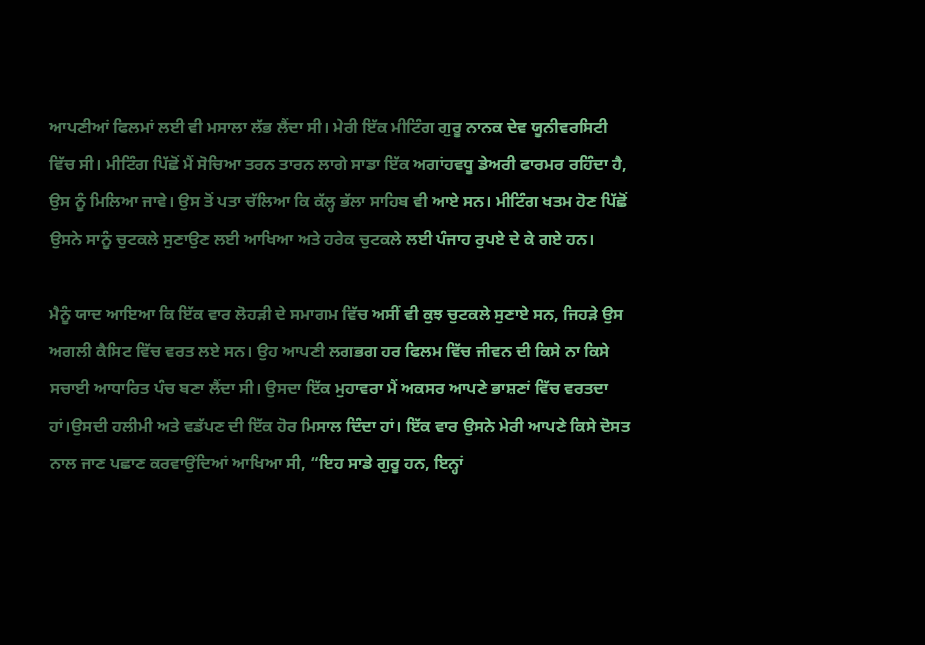ਆਪਣੀਆਂ ਫਿਲਮਾਂ ਲਈ ਵੀ ਮਸਾਲਾ ਲੱਭ ਲੈਂਦਾ ਸੀ। ਮੇਰੀ ਇੱਕ ਮੀਟਿੰਗ ਗੁਰੂ ਨਾਨਕ ਦੇਵ ਯੂਨੀਵਰਸਿਟੀ ਵਿੱਚ ਸੀ। ਮੀਟਿੰਗ ਪਿੱਛੋਂ ਮੈਂ ਸੋਚਿਆ ਤਰਨ ਤਾਰਨ ਲਾਗੇ ਸਾਡਾ ਇੱਕ ਅਗਾਂਹਵਧੂ ਡੇਅਰੀ ਫਾਰਮਰ ਰਹਿੰਦਾ ਹੈ, ਉਸ ਨੂੰ ਮਿਲਿਆ ਜਾਵੇ। ਉਸ ਤੋਂ ਪਤਾ ਚੱਲਿਆ ਕਿ ਕੱਲ੍ਹ ਭੱਲਾ ਸਾਹਿਬ ਵੀ ਆਏ ਸਨ। ਮੀਟਿੰਗ ਖਤਮ ਹੋਣ ਪਿੱਛੋਂ ਉਸਨੇ ਸਾਨੂੰ ਚੁਟਕਲੇ ਸੁਣਾਉਣ ਲਈ ਆਖਿਆ ਅਤੇ ਹਰੇਕ ਚੁਟਕਲੇ ਲਈ ਪੰਜਾਹ ਰੁਪਏ ਦੇ ਕੇ ਗਏ ਹਨ।

ਮੈਨੂੰ ਯਾਦ ਆਇਆ ਕਿ ਇੱਕ ਵਾਰ ਲੋਹੜੀ ਦੇ ਸਮਾਗਮ ਵਿੱਚ ਅਸੀਂ ਵੀ ਕੁਝ ਚੁਟਕਲੇ ਸੁਣਾਏ ਸਨ, ਜਿਹੜੇ ਉਸ ਅਗਲੀ ਕੈਸਿਟ ਵਿੱਚ ਵਰਤ ਲਏ ਸਨ। ਉਹ ਆਪਣੀ ਲਗਭਗ ਹਰ ਫਿਲਮ ਵਿੱਚ ਜੀਵਨ ਦੀ ਕਿਸੇ ਨਾ ਕਿਸੇ ਸਚਾਈ ਆਧਾਰਿਤ ਪੰਚ ਬਣਾ ਲੈਂਦਾ ਸੀ। ਉਸਦਾ ਇੱਕ ਮੁਹਾਵਰਾ ਮੈਂ ਅਕਸਰ ਆਪਣੇ ਭਾਸ਼ਣਾਂ ਵਿੱਚ ਵਰਤਦਾ ਹਾਂ।ਉਸਦੀ ਹਲੀਮੀ ਅਤੇ ਵਡੱਪਣ ਦੀ ਇੱਕ ਹੋਰ ਮਿਸਾਲ ਦਿੰਦਾ ਹਾਂ। ਇੱਕ ਵਾਰ ਉਸਨੇ ਮੇਰੀ ਆਪਣੇ ਕਿਸੇ ਦੋਸਤ ਨਾਲ ਜਾਣ ਪਛਾਣ ਕਰਵਾਉਂਦਿਆਂ ਆਖਿਆ ਸੀ, “ਇਹ ਸਾਡੇ ਗੁਰੂ ਹਨ, ਇਨ੍ਹਾਂ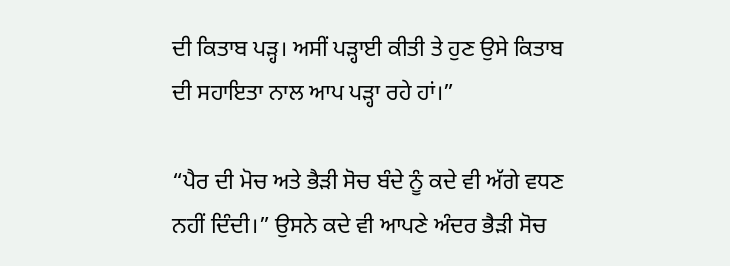ਦੀ ਕਿਤਾਬ ਪੜ੍ਹ। ਅਸੀਂ ਪੜ੍ਹਾਈ ਕੀਤੀ ਤੇ ਹੁਣ ਉਸੇ ਕਿਤਾਬ ਦੀ ਸਹਾਇਤਾ ਨਾਲ ਆਪ ਪੜ੍ਹਾ ਰਹੇ ਹਾਂ।”

“ਪੈਰ ਦੀ ਮੋਚ ਅਤੇ ਭੈੜੀ ਸੋਚ ਬੰਦੇ ਨੂੰ ਕਦੇ ਵੀ ਅੱਗੇ ਵਧਣ ਨਹੀਂ ਦਿੰਦੀ।” ਉਸਨੇ ਕਦੇ ਵੀ ਆਪਣੇ ਅੰਦਰ ਭੈੜੀ ਸੋਚ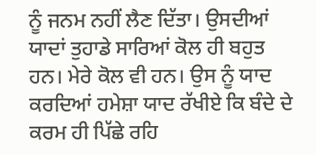ਨੂੰ ਜਨਮ ਨਹੀਂ ਲੈਣ ਦਿੱਤਾ। ਉਸਦੀਆਂ ਯਾਦਾਂ ਤੁਹਾਡੇ ਸਾਰਿਆਂ ਕੋਲ ਹੀ ਬਹੁਤ ਹਨ। ਮੇਰੇ ਕੋਲ ਵੀ ਹਨ। ਉਸ ਨੂੰ ਯਾਦ ਕਰਦਿਆਂ ਹਮੇਸ਼ਾ ਯਾਦ ਰੱਖੀਏ ਕਿ ਬੰਦੇ ਦੇ ਕਰਮ ਹੀ ਪਿੱਛੇ ਰਹਿ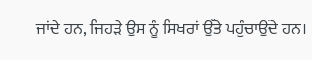ਜਾਂਦੇ ਹਨ, ਜਿਹੜੇ ਉਸ ਨੂੰ ਸਿਖਰਾਂ ਉੱਤੇ ਪਹੁੰਚਾਉਂਦੇ ਹਨ।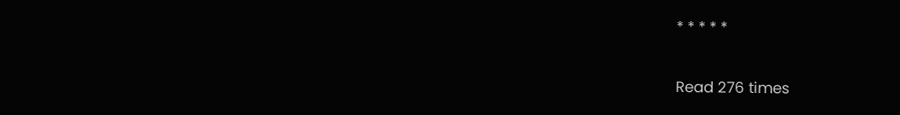* * * * *

Read 276 times